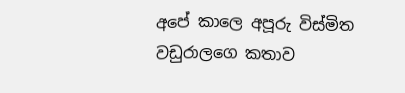අපේ කාලෙ අපූරු විස්මිත වඩුරාලගෙ කතාව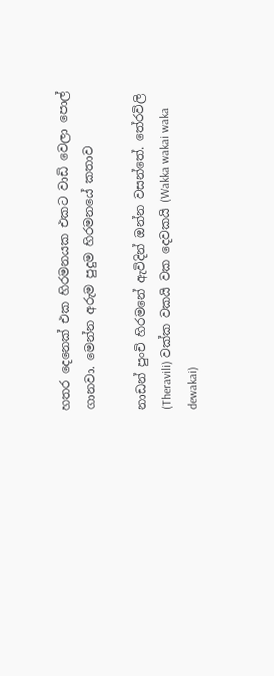හතර දෙනෙක් එක හිරමනයක එකට වාඩි වෙලා පොල් ගානවා. මෙන්න අරුම පුදුම හිරමනයේ කතාව

නාඩන් පුංචි හිරමනේ ඇවිදින් ඔන්න වසන්තේ. තේරවිලි (Theravili) වක්ක වකයි වක දෙවකයි (Wakka wakai waka dewakai)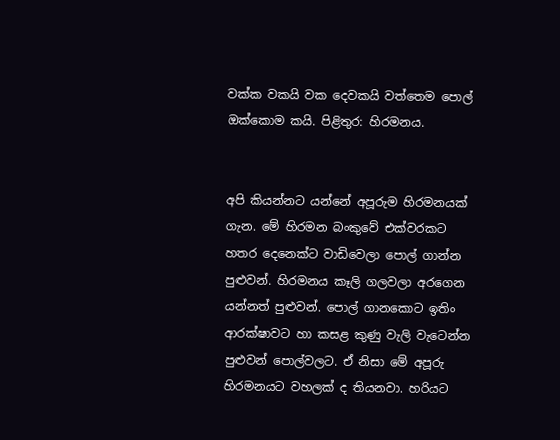වක්ක වකයි වක දෙවකයි වත්තෙම පොල් ඔක්කොම කයි. පිළිතුර: හිරමනය.


අපි කියන්නට යන්නේ අපූරුම හිරමනයක් ගැන. මේ හිරමන බංකුවේ එක්වරකට හතර දෙනෙක්ට වාඩිවෙලා පොල් ගාන්න පුළුවන්. හිරමනය කෑලි ගලවලා අරගෙන යන්නත් පුළුවන්. පොල් ගානකොට ඉතිං ආරක්ෂාවට හා කසළ කුණු වැලි වැටෙන්න පුළුවන් පොල්වලට. ඒ නිසා මේ අපූරු හිරමනයට වහලක් ද තියනවා. හරියට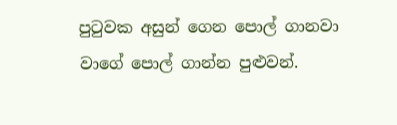පුටුවක අසුන් ගෙන පොල් ගානවා වාගේ පොල් ගාන්න පුළුවන්.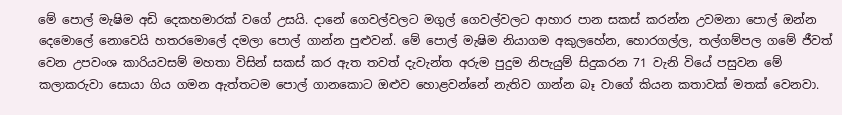මේ පොල් මැෂිම අඩි දෙකහමාරක් වගේ උසයි. දානේ ගෙවල්වලට මගුල් ගෙවල්වලට ආහාර පාන සකස් කරන්න උවමනා පොල් ඔන්න දෙමොලේ නොවෙයි හතරමොලේ දමලා පොල් ගාන්න පුළුවන්. මේ පොල් මැෂිම නියාගම අකුලහේන, හොරගල්ල, තල්ගම්පල ගමේ ජීවත් වෙන උපවංශ කාරියවසම් මහතා විසින් සකස් කර ඇත තවත් දැවැන්ත අරුම පුදුම නිපැයුම් සිදුකරන 71 වැනි වියේ පසුවන මේ කලාකරුවා සොයා ගිය ගමන ඇත්තටම පොල් ගානකොට ඔළුව හොළවන්නේ නැතිව ගාන්න බෑ වාගේ කියන කතාවක් මතක් වෙනවා.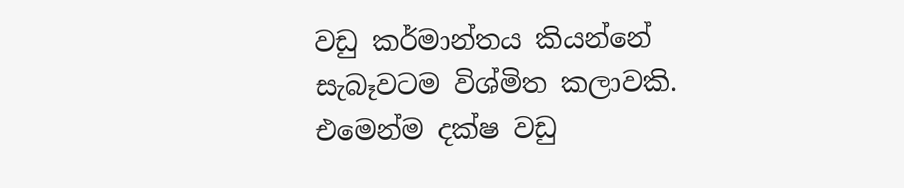වඩු කර්මාන්තය කියන්නේ සැබෑවටම විශ්මිත කලාවකි. එමෙන්ම දක්ෂ වඩු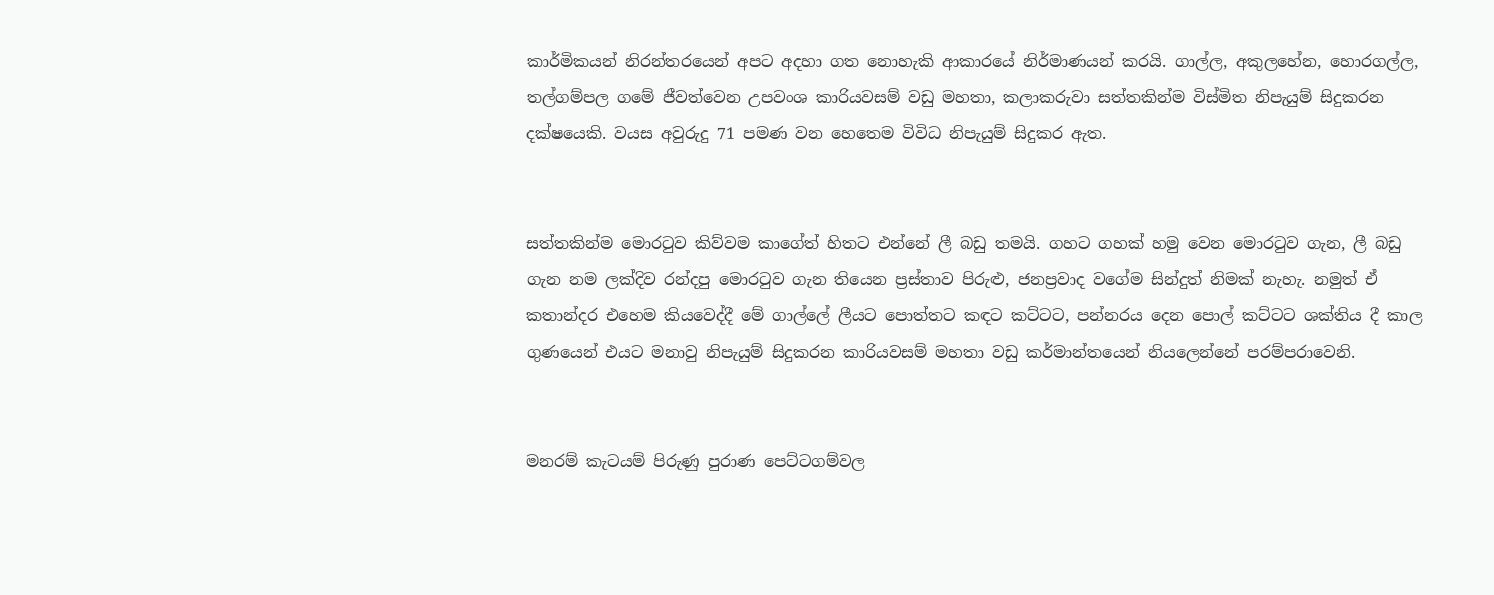කාර්මිකයන් නිරන්තරයෙන් අපට අදහා ගත නොහැකි ආකාරයේ නිර්මාණයන් කරයි. ගාල්ල, අකුලහේන, හොරගල්ල, තල්ගම්පල ගමේ ජීවත්වෙන උපවංශ කාරියවසම් වඩු මහතා, කලාකරුවා සත්තකින්ම විස්මිත නිපැයුම් සිදුකරන දක්ෂයෙකි. වයස අවුරුදු 71 පමණ වන හෙතෙම විවිධ නිපැයුම් සිදුකර ඇත.


සත්තකින්ම මොරටුව කිව්වම කාගේත් හිතට එන්නේ ලී බඩු තමයි. ගහට ගහක් හමු වෙන මොරටුව ගැන, ලී බඩු ගැන නම ලක්දිව රන්දපු මොරටුව ගැන තියෙන ප්‍රස්තාව පිරුළු, ජනප්‍රවාද වගේම සින්දුත් නිමක් නැහැ. නමුත් ඒ කතාන්දර එහෙම කියවෙද්දී මේ ගාල්ලේ ලීයට පොත්තට කඳට කට්ටට, පන්නරය දෙන පොල් කට්ටට ශක්තිය දී කාල ගුණයෙන් එයට මනාවු නිපැයුම් සිදුකරන කාරියවසම් මහතා වඩු කර්මාන්තයෙන් නියලෙන්නේ පරම්පරාවෙනි.


මනරම් කැටයම් පිරුණු පුරාණ පෙට්ටගම්වල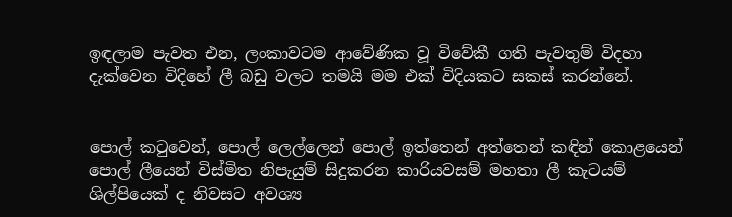ඉඳලාම පැවත එන, ලංකාවටම ආවේණික වූ විවේකී ගති පැවතුම් විදහා දැක්වෙන විදිහේ ලී බඩු වලට තමයි මම එක් විදියකට සකස් කරන්නේ.


පොල් කටුවෙන්, පොල් ලෙල්ලෙන් පොල් ඉත්තෙන් අත්තෙන් කඳින් කොළයෙන් පොල් ලීයෙන් විස්මිත නිපැයුම් සිදුකරන කාරියවසම් මහතා ලී කැටයම් ශිල්පියෙක් ද නිවසට අවශ්‍ය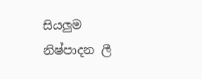සියලුම නිෂ්පාදන ලී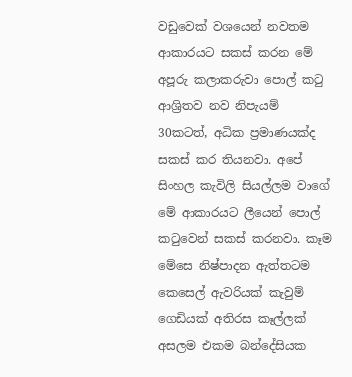වඩුවෙක් වශයෙන් නවතම ආකාරයට සකස් කරන මේ අපූරු කලාකරුවා පොල් කටු ආශ්‍රිතව නව නිපැයම් 30කටත්, අධික ප්‍රමාණයක්ද සකස් කර තියනවා. අපේ සිංහල කැවිලි සියල්ලම වාගේ මේ ආකාරයට ලීයෙන් පොල් කටුවෙන් සකස් කරනවා. කෑම මේසෙ නිෂ්පාදන ඇත්තටම කෙසෙල් ඇවරියක් කැවුම් ගෙඩියක් අතිරස කෑල්ලක් අසලම එකම බන්දේසියක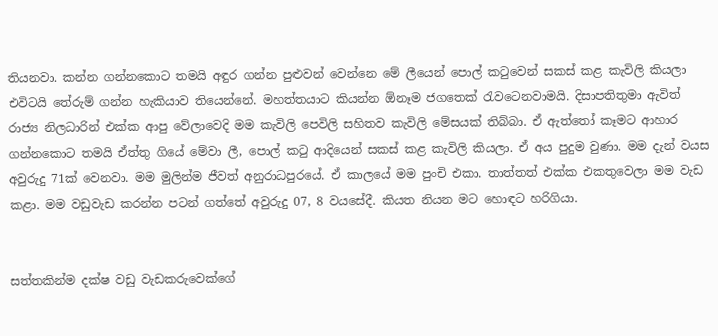තියනවා. කන්න ගන්නකොට තමයි අඳුර ගන්න පුළුවන් වෙන්නෙ මේ ලීයෙන් පොල් කටුවෙන් සකස් කළ කැවිලි කියලා එවිටයි තේරුම් ගන්න හැකියාව තියෙන්නේ. මහත්තයාට කියන්න ඕනෑම ජගතෙක් රැවටෙනවාමයි. දිසාපතිතුමා ඇවිත් රාජ්‍ය නිලධාරින් එක්ක ආපු වේලාවෙදි මම කැවිලි පෙවිලි සහිතව කැවිලි මේසයක් තිබ්බා. ඒ ඇත්තෝ කෑමට ආහාර ගන්නකොට තමයි ඒත්තු ගියේ මේවා ලී, පොල් කටු ආදියෙන් සකස් කළ කැවිලි කියලා. ඒ අය පුදුම වුණා. මම දැන් වයස අවුරුදු 71ක් වෙනවා. මම මුලින්ම ජීවත් අනුරාධපුරයේ. ඒ කාලයේ මම පුංචි එකා. තාත්තත් එක්ක එකතුවෙලා මම වැඩ කළා. මම වඩුවැඩ කරන්න පටන් ගත්තේ අවුරුදු 07, 8 වයසේදී. කියත නියන මට හොඳට හරිගියා.


සත්තකින්ම දක්ෂ වඩු වැඩකරුවෙක්ගේ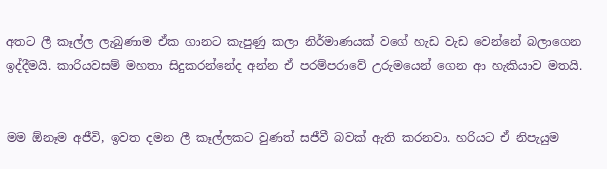අතට ලී කෑල්ල ලැබුණාම ඒක ගානට කැපුණු කලා නිර්මාණයක් වගේ හැඩ වැඩ වෙන්නේ බලාගෙන ඉද්දීමයි. කාරියවසම් මහතා සිදුකරන්නේද අන්න ඒ පරම්පරාවේ උරුමයෙන් ගෙන ආ හැකියාව මතයි.


මම ඕනෑම අජීවි, ඉවත දමන ලී කෑල්ලකට වුණත් සජීවී බවක් ඇති කරනවා. හරියට ඒ නිපැයුම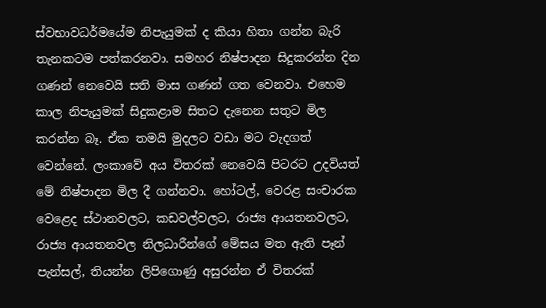ස්වභාවධර්මයේම නිපැයුමක් ද කියා හිතා ගන්න බැරි තැනකටම පත්කරනවා. සමහර නිෂ්පාදන සිදුකරන්න දින ගණන් නෙවෙයි සති මාස ගණන් ගත වෙනවා. එහෙම කාල නිපැයුමක් සිදුකළාම සිතට දැනෙන සතුට මිල කරන්න බෑ. ඒක තමයි මුදලට වඩා මට වැදගත් වෙන්නේ. ලංකාවේ අය විතරක් නෙවෙයි පිටරට උදවියත් මේ නිෂ්පාදන මිල දී ගන්නවා. හෝටල්, වෙරළ සංචාරක වෙළෙද ස්ථානවලට, කඩවල්වලට, රාජ්‍ය ආයතනවලට, රාජ්‍ය ආයතනවල නිලධාරීන්ගේ මේසය මත ඇති පෑන් පැන්සල්, තියන්න ලිපිගොණු අසුරන්න ඒ විතරක්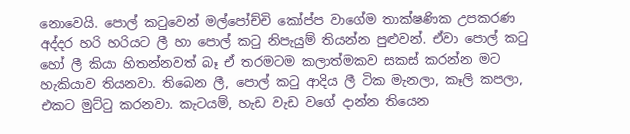නොවෙයි. පොල් කටුවෙන් මල්පෝච්චි කෝප්ප වාගේම තාක්ෂණික උපකරණ අද්දර හරි හරියට ලී හා පොල් කටු නිපැයුම් තියන්න පුළුවන්. ඒවා පොල් කටු හෝ ලී කියා හිතන්නවත් බෑ ඒ තරමටම කලාත්මකව සකස් කරන්න මට හැකියාව තියනවා. තිබෙන ලී, පොල් කටු ආදිය ලී ටික මැනලා, කෑලි කපලා, එකට මුට්ටු කරනවා. කැටයම්, හැඩ වැඩ වගේ දාන්න තියෙන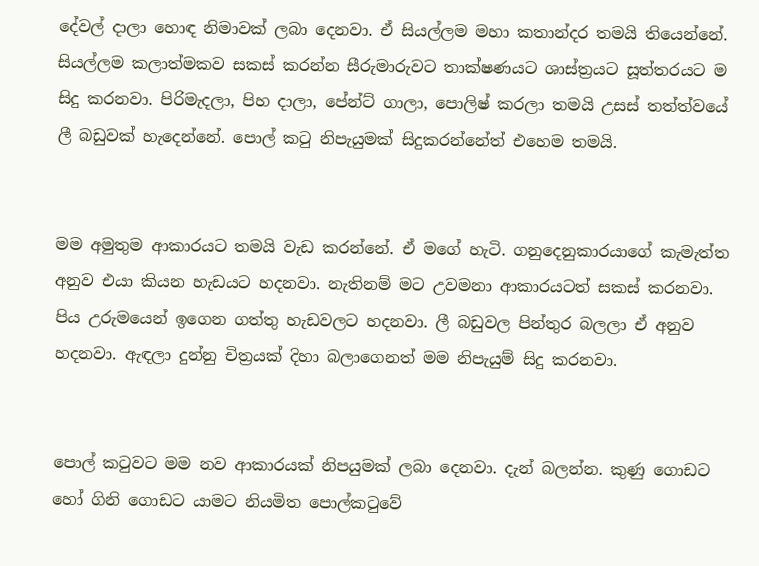දේවල් දාලා හොඳ නිමාවක් ලබා දෙනවා. ඒ සියල්ලම මහා කතාන්දර තමයි තියෙන්නේ. සියල්ලම කලාත්මකව සකස් කරන්න සීරුමාරුවට තාක්ෂණයට ශාස්ත්‍රයට සූත්තරයට ම සිදු කරනවා. පිරිමැදලා, පිහ දාලා, පේන්ට් ගාලා, පොලිෂ් කරලා තමයි උසස් තත්ත්වයේ ලී බඩුවක් හැදෙන්නේ. පොල් කටු නිපැයුමක් සිදුකරන්නේත් එහෙම තමයි.


මම අමුතුම ආකාරයට තමයි වැඩ කරන්නේ. ඒ මගේ හැටි. ගනුදෙනුකාරයාගේ කැමැත්ත අනුව එයා කියන හැඩයට හදනවා. නැතිනම් මට උවමනා ආකාරයටත් සකස් කරනවා. පිය උරුමයෙන් ඉගෙන ගත්තු හැඩවලට හදනවා. ලී බඩුවල පින්තුර බලලා ඒ අනුව හදනවා. ඇඳලා දුන්නු චිත්‍රයක් දිහා බලාගෙනත් මම නිපැයුම් සිදු කරනවා.


පොල් කටුවට මම නව ආකාරයක් නිපයුමක් ලබා දෙනවා. දැන් බලන්න. කුණු ගොඩට හෝ ගිනි ගොඩට යාමට නියමිත පොල්කටුවේ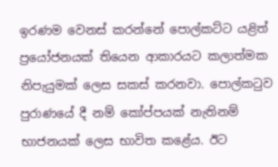ඉරණම වෙනස් කරන්නේ පොල්කට්ට යළිත් ප්‍රයෝජනයක් තියෙන ආකාරයට කලාත්මක නිපැයුමක් ලෙස සකස් කරනවා. පොල්කටුව පුරාණයේ දී නම් කෝප්පයක් නැතිනම් භාජනයක් ලෙස භාවිත කළේය. ඊට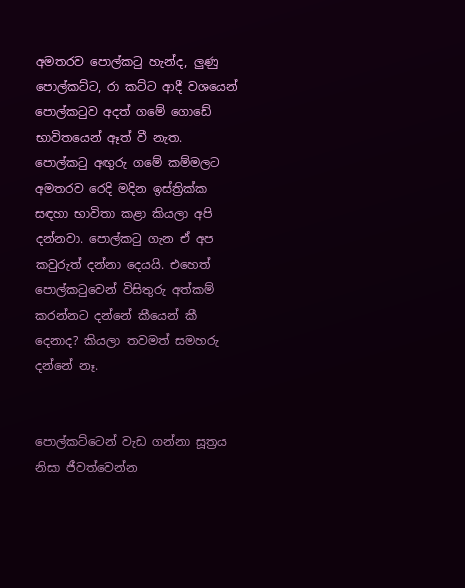අමතරව පොල්කටු හැන්ද, ලුණු පොල්කට්ට, රා කට්ට ආදී වශයෙන් පොල්කටුව අදත් ගමේ ගොඩේ භාවිතයෙන් ඈත් වී නැත. පොල්කටු අඟුරු ගමේ කම්මලට අමතරව රෙදි මදින ඉස්ත්‍රික්ක සඳහා භාවිතා කළා කියලා අපි දන්නවා. පොල්කටු ගැන ඒ අප කවුරුත් දන්නා දෙයයි. එහෙත් පොල්කටුවෙන් විසිතුරු අත්කම් කරන්නට දන්නේ කීයෙන් කී දෙනාද? කියලා තවමත් සමහරු දන්නේ නෑ.


පොල්කට්ටෙන් වැඩ ගන්නා සූත්‍රය නිසා ජීවත්වෙන්න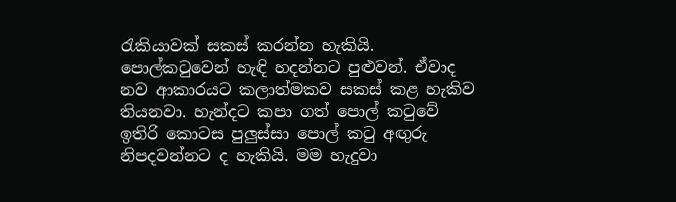රැකියාවක් සකස් කරන්න හැකියි. පොල්කටුවෙන් හැඳි හදන්නට පුළුවන්. ඒවාද නව ආකාරයට කලාත්මකව සකස් කළ හැකිව තියනවා. හැන්දට කපා ගත් පොල් කටුවේ ඉතිරි කොටස පුලුස්සා පොල් කටු අඟුරු නිපදවන්නට ද හැකියි. මම හැදුවා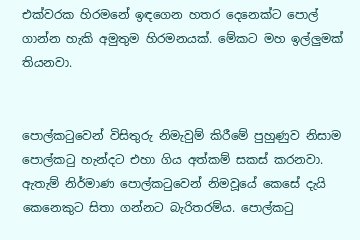එක්වරක හිරමනේ ඉඳගෙන හතර දෙනෙක්ට පොල් ගාන්න හැකි අමුතුම හිරමනයක්. මේකට මහ ඉල්ලුමක් තියනවා.


පොල්කටුවෙන් විසිතුරු නිමැවුම් කිරීමේ පුහුණුව නිසාම පොල්කටු හැන්දට එහා ගිය අත්කම් සකස් කරනවා. ඇතැම් නිර්මාණ පොල්කටුවෙන් නිමවූයේ කෙසේ දැයි කෙනෙකුට සිතා ගන්නට බැරිතරම්ය. පොල්කටු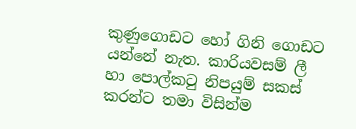කුණුගොඩට හෝ ගිනි ගොඩට යන්නේ නැත. කාරියවසම් ලී හා පොල්කටු නිපයුම් සකස් කරන්ට තමා විසින්ම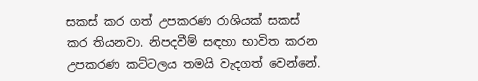සකස් කර ගත් උපකරණ රාශියක් සකස් කර තියනවා. නිපදවීම් සඳහා භාවිත කරන උපකරණ කට්ටලය තමයි වැදගත් වෙන්නේ.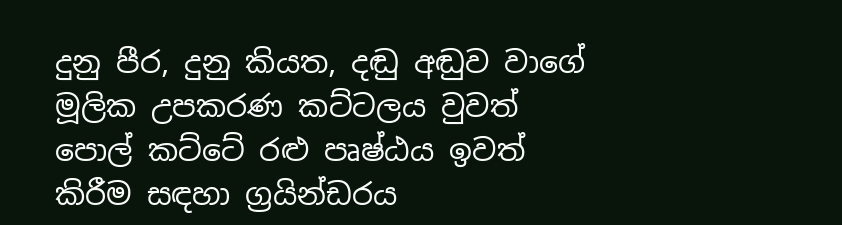දුනු පීර, දුනු කියත, දඬු අඬුව වාගේ මූලික උපකරණ කට්ටලය වුවත් පොල් කට්ටේ රළු පෘෂ්ඨය ඉවත් කිරීම සඳහා ග්‍රයින්ඩරය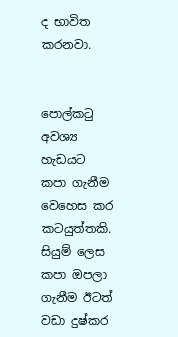ද භාවිත කරනවා.


පොල්කටු අවශ්‍ය හැඩයට කපා ගැනීම වෙහෙස කර කටයුත්තකි. සියුම් ලෙස කපා ඔපලා ගැනීම ඊටත් වඩා දුෂ්කර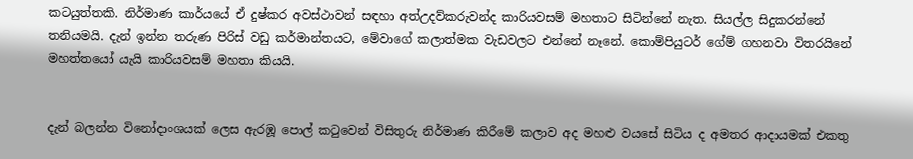කටයුත්තකි. නිර්මාණ කාර්යයේ ඒ දුෂ්කර අවස්ථාවන් සඳහා අත්උදව්කරුවන්ද කාරියවසම් මහතාට සිටින්නේ නැත. සියල්ල සිදුකරන්නේ තනියමයි. දැන් ඉන්න තරුණ පිරිස් වඩු කර්මාන්තයට, මේවාගේ කලාත්මක වැඩවලට එන්නේ නෑනේ. කොම්පියුටර් ගේම් ගහනවා විතරයිනේ මහත්තයෝ යැයි කාරියවසම් මහතා කියයි.


දැන් බලන්න විනෝදාංශයක් ලෙස ඇරඹූ පොල් කටුවෙන් විසිතුරු නිර්මාණ කිරීමේ කලාව අද මහළු වයසේ සිටිය ද අමතර ආදායමක් එකතු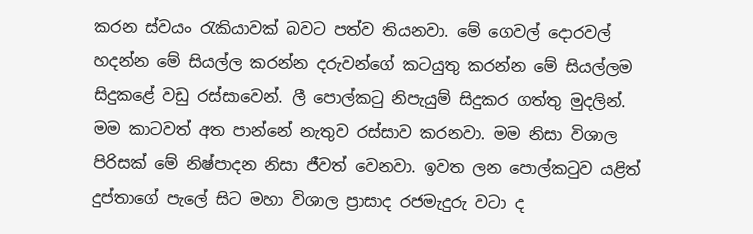කරන ස්වයං රැකියාවක් බවට පත්ව තියනවා. මේ ගෙවල් දොරවල් හදන්න මේ සියල්ල කරන්න දරුවන්ගේ කටයුතු කරන්න මේ සියල්ලම සිදුකළේ වඩු රස්සාවෙන්. ලී පොල්කටු නිපැයුම් සිදුකර ගත්තු මුදලින්. මම කාටවත් අත පාන්නේ නැතුව රස්සාව කරනවා. මම නිසා විශාල පිරිසක් මේ නිෂ්පාදන නිසා ජීවත් වෙනවා. ඉවත ලන පොල්කටුව යළිත් දුප්තාගේ පැලේ සිට මහා විශාල ප්‍රාසාද රජමැදුරු වටා ද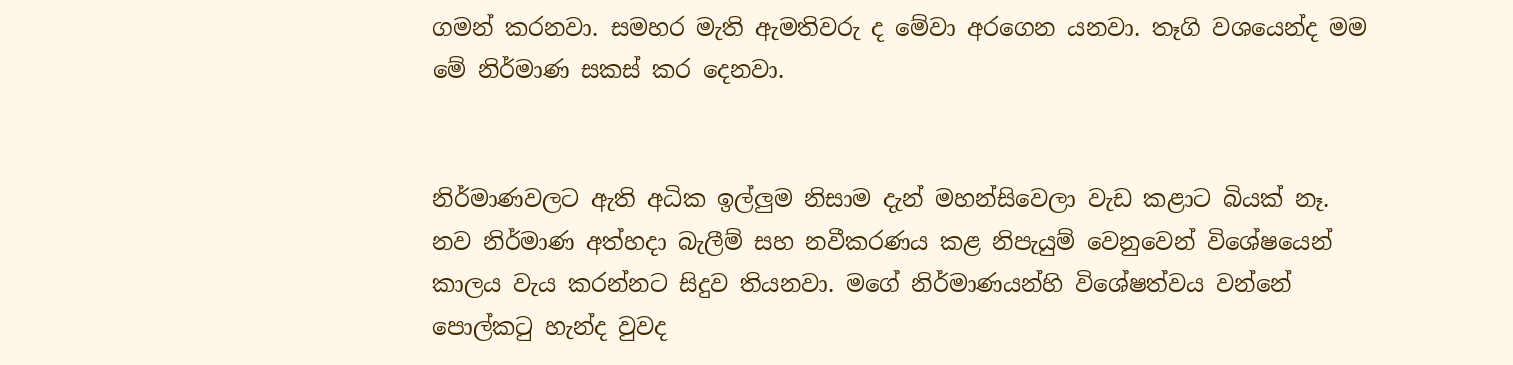ගමන් කරනවා. සමහර මැති ඇමතිවරු ද මේවා අරගෙන යනවා. තෑගි වශයෙන්ද මම මේ නිර්මාණ සකස් කර දෙනවා.


නිර්මාණවලට ඇති අධික ඉල්ලුම නිසාම දැන් මහන්සිවෙලා වැඩ කළාට බියක් නෑ. නව නිර්මාණ අත්හදා බැලීම් සහ නවීකරණය කළ නිපැයුම් වෙනුවෙන් විශේෂයෙන් කාලය වැය කරන්නට සිදුව තියනවා. මගේ නිර්මාණයන්හි විශේෂත්වය වන්නේ පොල්කටු හැන්ද වුවද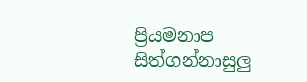ප්‍රියමනාප සිත්ගන්නාසුලු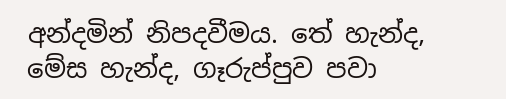අන්දමින් නිපදවීමය. තේ හැන්ද, මේස හැන්ද, ගෑරුප්පුව පවා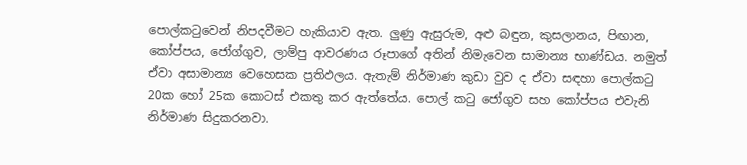පොල්කටුවෙන් නිපදවීමට හැකියාව ඇත. ලුණු ඇසුරුම, අළු බඳුන, කුසලානය, පිඟාන, කෝප්පය, ජෝග්ගුව, ලාම්පු ආවරණය රූපාගේ අතින් නිමැවෙන සාමාන්‍ය භාණ්ඩය. නමුත් ඒවා අසාමාන්‍ය වෙහෙසක ප්‍රතිඵලය. ඇතැම් නිර්මාණ කුඩා වුව ද ඒවා සඳහා පොල්කටු 20ක හෝ 25ක කොටස් එකතු කර ඇත්තේය. පොල් කටු ජෝගුව සහ කෝප්පය එවැනි නිර්මාණ සිදුකරනවා.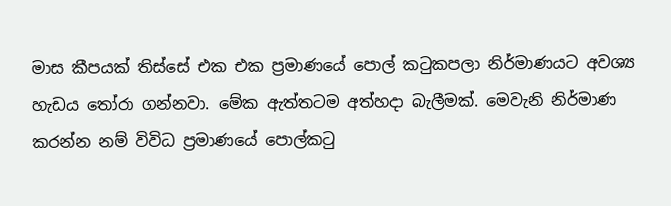මාස කීපයක් තිස්සේ එක එක ප්‍රමාණයේ පොල් කටුකපලා නිර්මාණයට අවශ්‍ය හැඩය තෝරා ගන්නවා. මේක ඇත්තටම අත්හදා බැලීමක්. මෙවැනි නිර්මාණ කරන්න නම් විවිධ ප්‍රමාණයේ පොල්කටු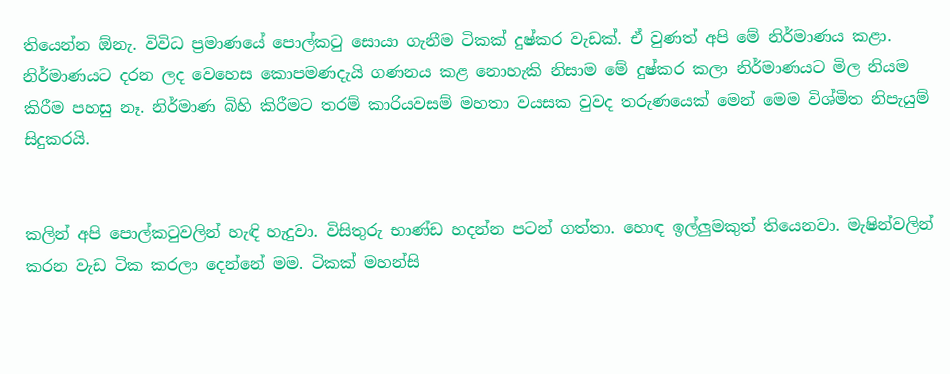තියෙන්න ඕනැ. විවිධ ප්‍රමාණයේ පොල්කටු සොයා ගැනීම ටිකක් දුෂ්කර වැඩක්. ඒ වුණත් අපි මේ නිර්මාණය කළා. නිර්මාණයට දරන ලද වෙහෙස කොපමණදැයි ගණනය කළ නොහැකි නිසාම මේ දුෂ්කර කලා නිර්මාණයට මිල නියම කිරීම පහසු නෑ. නිර්මාණ බිහි කිරීමට තරම් කාරියවසම් මහතා වයසක වුවද තරුණයෙක් මෙන් මෙම විශ්මිත නිපැයුම් සිදුකරයි.


කලින් අපි පොල්කටුවලින් හැඳි හැදුවා. විසිතුරු භාණ්ඩ හදන්න පටන් ගත්තා. හොඳ ඉල්ලුමකුත් තියෙනවා. මැෂින්වලින් කරන වැඩ ටික කරලා දෙන්නේ මම. ටිකක් මහන්සි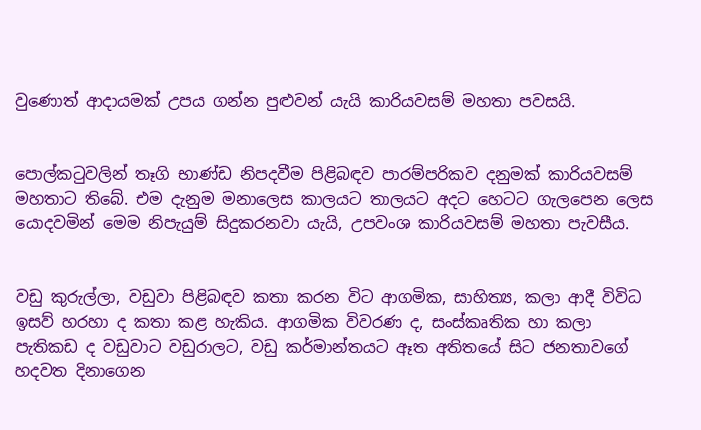වුණොත් ආදායමක් උපය ගන්න පුළුවන් යැයි කාරියවසම් මහතා පවසයි.


පොල්කටුවලින් තෑගි භාණ්ඩ නිපදවීම පිළිබඳව පාරම්පරිකව දනුමක් කාරියවසම් මහතාට තිබේ. එම දැනුම මනාලෙස කාලයට තාලයට අදට හෙටට ගැලපෙන ලෙස යොදවමින් මෙම නිපැයුම් සිදුකරනවා යැයි, උපවංශ කාරියවසම් මහතා පැවසීය.


වඩු කුරුල්ලා, වඩුවා පිළිබඳව කතා කරන විට ආගමික, සාහිත්‍ය, කලා ආදී විවිධ ඉසව් හරහා ද කතා කළ හැකිය. ආගමික විවරණ ද, සංස්කෘතික හා කලා පැතිකඩ ද වඩුවාට වඩුරාලට, වඩු කර්මාන්තයට ඈත අතිතයේ සිට ජනතාවගේ හදවත දිනාගෙන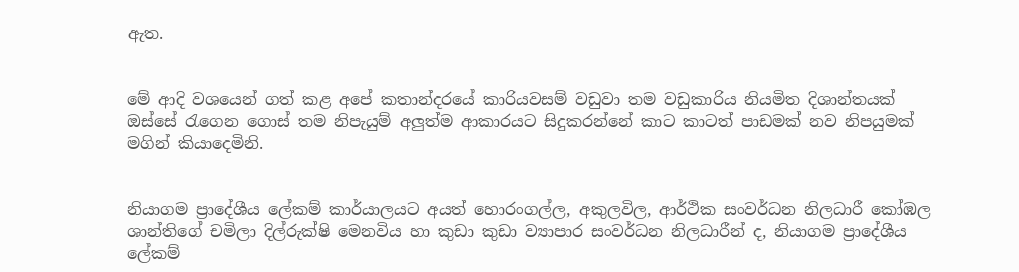ඇත.


මේ ආදි වශයෙන් ගත් කළ අපේ කතාන්දරයේ කාරියවසම් වඩුවා තම වඩුකාරිය නියමිත දිශාන්තයක් ඔස්සේ රැගෙන ගොස් තම නිපැයුම් අලුත්ම ආකාරයට සිදුකරන්නේ කාට කාටත් පාඩමක් නව නිපයුමක් මගින් කියාදෙමිනි.


නියාගම ප්‍රාදේශීය ලේකම් කාර්යාලයට අයත් හොරංගල්ල, අකුලවිල, ආර්ථික සංවර්ධන නිලධාරී කෝඹල ශාන්තිගේ චමිලා දිල්රුක්ෂි මෙනවිය හා කුඩා කුඩා ව්‍යාපාර සංවර්ධන නිලධාරීන් ද, නියාගම ප්‍රාදේශීය ලේකම්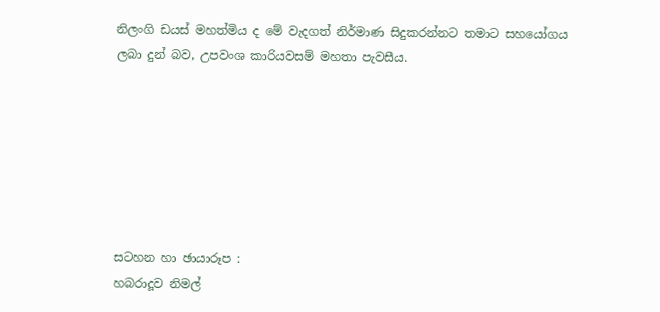නිලංගි ඩයස් මහත්මිය ද මේ වැදගත් නිර්මාණ සිදුකරන්නට තමාට සහයෝගය ලබා දුන් බව, උපවංශ කාරියවසම් මහතා පැවසීය.







සටහන හා ඡායාරූප :
හබරාදූව නිමල්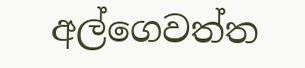අල්ගෙවත්ත